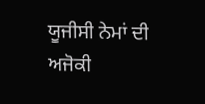ਯੂਜੀਸੀ ਨੇਮਾਂ ਦੀ ਅਜੋਕੀ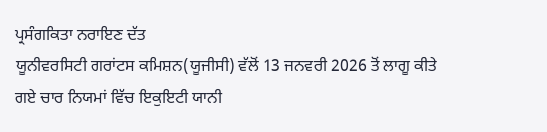ਪ੍ਰਸੰਗਕਿਤਾ ਨਰਾਇਣ ਦੱਤ
ਯੂਨੀਵਰਸਿਟੀ ਗਰਾਂਟਸ ਕਮਿਸ਼ਨ(ਯੂਜੀਸੀ) ਵੱਲੋਂ 13 ਜਨਵਰੀ 2026 ਤੋਂ ਲਾਗੂ ਕੀਤੇ ਗਏ ਚਾਰ ਨਿਯਮਾਂ ਵਿੱਚ ਇਕੁਇਟੀ ਯਾਨੀ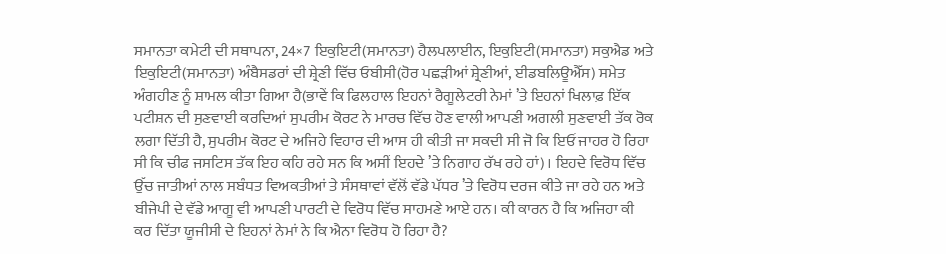ਸਮਾਨਤਾ ਕਮੇਟੀ ਦੀ ਸਥਾਪਨਾ, 24×7 ਇਕੁਇਟੀ(ਸਮਾਨਤਾ) ਹੈਲਪਲਾਈਨ, ਇਕੁਇਟੀ(ਸਮਾਨਤਾ) ਸਕੁਐਡ ਅਤੇ ਇਕੁਇਟੀ(ਸਮਾਨਤਾ) ਅੰਬੈਸਡਰਾਂ ਦੀ ਸ਼੍ਰੇਣੀ ਵਿੱਚ ਓਬੀਸੀ(ਹੋਰ ਪਛੜੀਆਂ ਸ਼੍ਰੇਣੀਆਂ, ਈਡਬਲਿਊਐੱਸ) ਸਮੇਤ ਅੰਗਹੀਣ ਨੂੰ ਸ਼ਾਮਲ ਕੀਤਾ ਗਿਆ ਹੈ(ਭਾਵੇਂ ਕਿ ਫਿਲਹਾਲ ਇਹਨਾਂ ਰੈਗੂਲੇਟਰੀ ਨੇਮਾਂ ’ਤੇ ਇਹਨਾਂ ਖਿਲਾਫ਼ ਇੱਕ ਪਟੀਸ਼ਨ ਦੀ ਸੁਣਵਾਈ ਕਰਦਿਆਂ ਸੁਪਰੀਮ ਕੋਰਟ ਨੇ ਮਾਰਚ ਵਿੱਚ ਹੋਣ ਵਾਲੀ ਆਪਣੀ ਅਗਲੀ ਸੁਣਵਾਈ ਤੱਕ ਰੋਕ ਲਗਾ ਦਿੱਤੀ ਹੈ, ਸੁਪਰੀਮ ਕੋਰਟ ਦੇ ਅਜਿਹੇ ਵਿਹਾਰ ਦੀ ਆਸ ਹੀ ਕੀਤੀ ਜਾ ਸਕਦੀ ਸੀ ਜੋ ਕਿ ਇਓਂ ਜਾਹਰ ਹੋ ਰਿਹਾ ਸੀ ਕਿ ਚੀਫ ਜਸਟਿਸ ਤੱਕ ਇਹ ਕਹਿ ਰਹੇ ਸਨ ਕਿ ਅਸੀਂ ਇਹਦੇ ’ਤੇ ਨਿਗਾਹ ਰੱਖ ਰਹੇ ਹਾਂ)। ਇਹਦੇ ਵਿਰੋਧ ਵਿੱਚ ਉੱਚ ਜਾਤੀਆਂ ਨਾਲ ਸਬੰਧਤ ਵਿਅਕਤੀਆਂ ਤੇ ਸੰਸਥਾਵਾਂ ਵੱਲੋਂ ਵੱਡੇ ਪੱਧਰ ’ਤੇ ਵਿਰੋਧ ਦਰਜ ਕੀਤੇ ਜਾ ਰਹੇ ਹਨ ਅਤੇ ਬੀਜੇਪੀ ਦੇ ਵੱਡੇ ਆਗੂ ਵੀ ਆਪਣੀ ਪਾਰਟੀ ਦੇ ਵਿਰੋਧ ਵਿੱਚ ਸਾਹਮਣੇ ਆਏ ਹਨ। ਕੀ ਕਾਰਨ ਹੈ ਕਿ ਅਜਿਹਾ ਕੀ ਕਰ ਦਿੱਤਾ ਯੂਜੀਸੀ ਦੇ ਇਹਨਾਂ ਨੇਮਾਂ ਨੇ ਕਿ ਐਨਾ ਵਿਰੋਧ ਹੋ ਰਿਹਾ ਹੈ?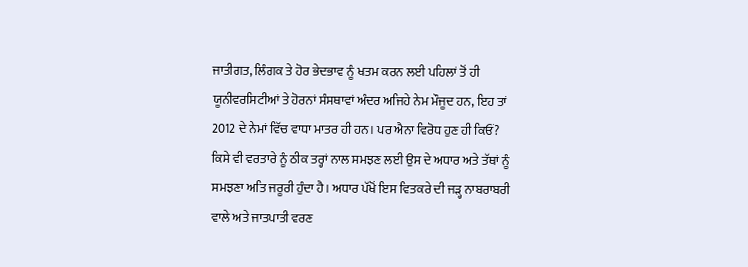ਜਾਤੀਗਤ, ਲਿੰਗਕ ਤੇ ਹੋਰ ਭੇਦਭਾਵ ਨੂੰ ਖਤਮ ਕਰਨ ਲਈ ਪਹਿਲਾਂ ਤੋਂ ਹੀ ਯੂਨੀਵਰਸਿਟੀਆਂ ਤੇ ਹੋਰਨਾਂ ਸੰਸਥਾਵਾਂ ਅੰਦਰ ਅਜਿਹੇ ਨੇਮ ਮੌਜੂਦ ਹਨ, ਇਹ ਤਾਂ 2012 ਦੇ ਨੇਮਾਂ ਵਿੱਚ ਵਾਧਾ ਮਾਤਰ ਹੀ ਹਨ। ਪਰ ਐਨਾ ਵਿਰੋਧ ਹੁਣ ਹੀ ਕਿਓਂ?
ਕਿਸੇ ਵੀ ਵਰਤਾਰੇ ਨੂੰ ਠੀਕ ਤਰ੍ਹਾਂ ਨਾਲ ਸਮਝਣ ਲਈ ਉਸ ਦੇ ਅਧਾਰ ਅਤੇ ਤੱਥਾਂ ਨੂੰ ਸਮਝਣਾ ਅਤਿ ਜਰੂਰੀ ਹੁੰਦਾ ਹੈ। ਅਧਾਰ ਪੱਖੋਂ ਇਸ ਵਿਤਕਰੇ ਦੀ ਜੜ੍ਹ ਨਾਬਰਾਬਰੀ ਵਾਲੇ ਅਤੇ ਜਾਤਪਾਤੀ ਵਰਣ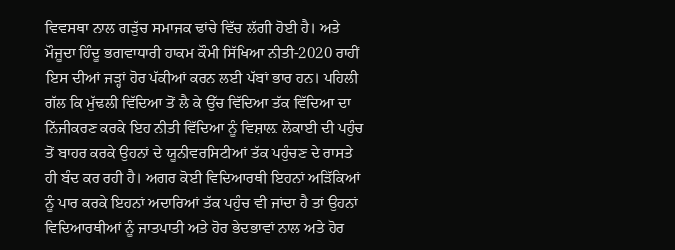ਵਿਵਸਥਾ ਨਾਲ ਗੜੁੱਚ ਸਮਾਜਕ ਢਾਂਚੇ ਵਿੱਚ ਲੱਗੀ ਹੋਈ ਹੈ। ਅਤੇ ਮੌਜੂਦਾ ਹਿੰਦੂ ਭਗਵਾਧਾਰੀ ਹਾਕਮ ਕੌਮੀ ਸਿੱਖਿਆ ਨੀਤੀ-2020 ਰਾਹੀਂ ਇਸ ਦੀਆਂ ਜੜ੍ਹਾਂ ਹੋਰ ਪੱਕੀਆਂ ਕਰਨ ਲਈ ਪੱਬਾਂ ਭਾਰ ਹਨ। ਪਹਿਲੀ ਗੱਲ ਕਿ ਮੁੱਢਲੀ ਵਿੱਦਿਆ ਤੋਂ ਲੈ ਕੇ ਉੱਚ ਵਿੱਦਿਆ ਤੱਕ ਵਿੱਦਿਆ ਦਾ ਨਿੱਜੀਕਰਣ ਕਰਕੇ ਇਹ ਨੀਤੀ ਵਿੱਦਿਆ ਨੂੰ ਵਿਸ਼ਾਲ਼ ਲੋਕਾਈ ਦੀ ਪਹੁੰਚ ਤੋਂ ਬਾਹਰ ਕਰਕੇ ਉਹਨਾਂ ਦੇ ਯੂਨੀਵਰਸਿਟੀਆਂ ਤੱਕ ਪਹੁੰਚਣ ਦੇ ਰਾਸਤੇ ਹੀ ਬੰਦ ਕਰ ਰਹੀ ਹੈ। ਅਗਰ ਕੋਈ ਵਿਦਿਆਰਥੀ ਇਹਨਾਂ ਅੜਿੱਕਿਆਂ ਨੂੰ ਪਾਰ ਕਰਕੇ ਇਹਨਾਂ ਅਦਾਰਿਆਂ ਤੱਕ ਪਹੁੰਚ ਵੀ ਜਾਂਦਾ ਹੈ ਤਾਂ ਉਹਨਾਂ ਵਿਦਿਆਰਥੀਆਂ ਨੂੰ ਜਾਤਪਾਤੀ ਅਤੇ ਹੋਰ ਭੇਦਭਾਵਾਂ ਨਾਲ ਅਤੇ ਹੋਰ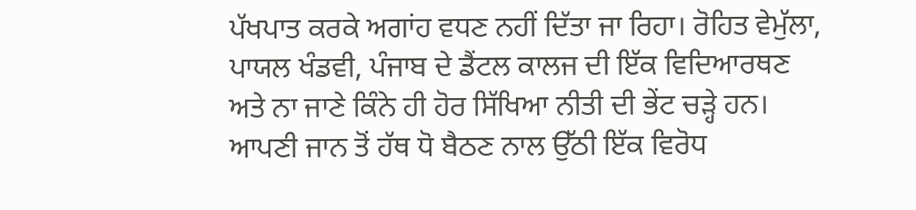ਪੱਖਪਾਤ ਕਰਕੇ ਅਗਾਂਹ ਵਧਣ ਨਹੀਂ ਦਿੱਤਾ ਜਾ ਰਿਹਾ। ਰੋਹਿਤ ਵੇਮੁੱਲਾ, ਪਾਯਲ ਖੰਡਵੀ, ਪੰਜਾਬ ਦੇ ਡੈਂਟਲ ਕਾਲਜ ਦੀ ਇੱਕ ਵਿਦਿਆਰਥਣ ਅਤੇ ਨਾ ਜਾਣੇ ਕਿੰਨੇ ਹੀ ਹੋਰ ਸਿੱਖਿਆ ਨੀਤੀ ਦੀ ਭੇਂਟ ਚੜ੍ਹੇ ਹਨ। ਆਪਣੀ ਜਾਨ ਤੋਂ ਹੱਥ ਧੋ ਬੈਠਣ ਨਾਲ ਉੱਠੀ ਇੱਕ ਵਿਰੋਧ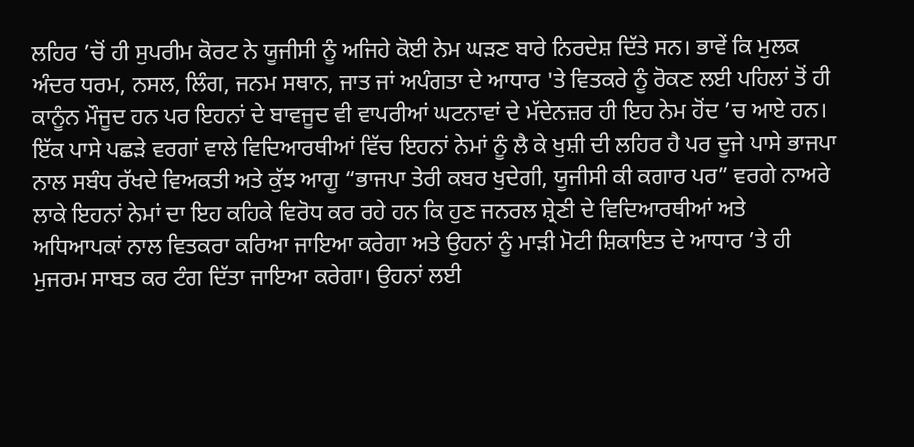ਲਹਿਰ ’ਚੋਂ ਹੀ ਸੁਪਰੀਮ ਕੋਰਟ ਨੇ ਯੂਜੀਸੀ ਨੂੰ ਅਜਿਹੇ ਕੋਈ ਨੇਮ ਘੜਣ ਬਾਰੇ ਨਿਰਦੇਸ਼ ਦਿੱਤੇ ਸਨ। ਭਾਵੇਂ ਕਿ ਮੁਲਕ ਅੰਦਰ ਧਰਮ, ਨਸਲ, ਲਿੰਗ, ਜਨਮ ਸਥਾਨ, ਜਾਤ ਜਾਂ ਅਪੰਗਤਾ ਦੇ ਆਧਾਰ 'ਤੇ ਵਿਤਕਰੇ ਨੂੰ ਰੋਕਣ ਲਈ ਪਹਿਲਾਂ ਤੋਂ ਹੀ ਕਾਨੂੰਨ ਮੌਜੂਦ ਹਨ ਪਰ ਇਹਨਾਂ ਦੇ ਬਾਵਜੂਦ ਵੀ ਵਾਪਰੀਆਂ ਘਟਨਾਵਾਂ ਦੇ ਮੱਦੇਨਜ਼ਰ ਹੀ ਇਹ ਨੇਮ ਹੋਂਦ ’ਚ ਆਏ ਹਨ।
ਇੱਕ ਪਾਸੇ ਪਛੜੇ ਵਰਗਾਂ ਵਾਲੇ ਵਿਦਿਆਰਥੀਆਂ ਵਿੱਚ ਇਹਨਾਂ ਨੇਮਾਂ ਨੂੰ ਲੈ ਕੇ ਖੁਸ਼ੀ ਦੀ ਲਹਿਰ ਹੈ ਪਰ ਦੂਜੇ ਪਾਸੇ ਭਾਜਪਾ ਨਾਲ ਸਬੰਧ ਰੱਖਦੇ ਵਿਅਕਤੀ ਅਤੇ ਕੁੱਝ ਆਗੂ “ਭਾਜਪਾ ਤੇਰੀ ਕਬਰ ਖੁਦੇਗੀ, ਯੂਜੀਸੀ ਕੀ ਕਗਾਰ ਪਰ” ਵਰਗੇ ਨਾਅਰੇ ਲਾਕੇ ਇਹਨਾਂ ਨੇਮਾਂ ਦਾ ਇਹ ਕਹਿਕੇ ਵਿਰੋਧ ਕਰ ਰਹੇ ਹਨ ਕਿ ਹੁਣ ਜਨਰਲ ਸ਼੍ਰੇਣੀ ਦੇ ਵਿਦਿਆਰਥੀਆਂ ਅਤੇ ਅਧਿਆਪਕਾਂ ਨਾਲ ਵਿਤਕਰਾ ਕਰਿਆ ਜਾਇਆ ਕਰੇਗਾ ਅਤੇ ਉਹਨਾਂ ਨੂੰ ਮਾੜੀ ਮੋਟੀ ਸ਼ਿਕਾਇਤ ਦੇ ਆਧਾਰ ’ਤੇ ਹੀ ਮੁਜਰਮ ਸਾਬਤ ਕਰ ਟੰਗ ਦਿੱਤਾ ਜਾਇਆ ਕਰੇਗਾ। ਉਹਨਾਂ ਲਈ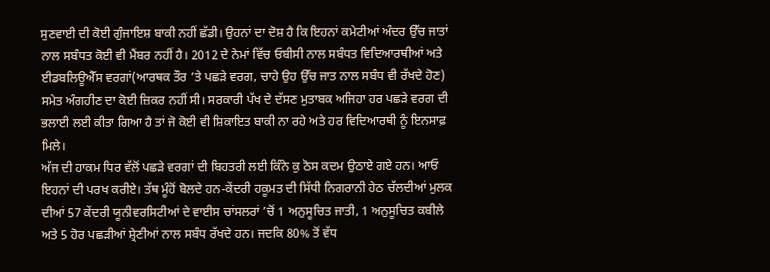ਸੁਣਵਾਈ ਦੀ ਕੋਈ ਗੁੰਜਾਇਸ਼ ਬਾਕੀ ਨਹੀਂ ਛੱਡੀ। ਉਹਨਾਂ ਦਾ ਦੋਸ਼ ਹੈ ਕਿ ਇਹਨਾਂ ਕਮੇਟੀਆਂ ਅੰਦਰ ਉੱਚ ਜਾਤਾਂ ਨਾਲ ਸਬੰਧਤ ਕੋਈ ਵੀ ਮੈਂਬਰ ਨਹੀਂ ਹੈ। 2012 ਦੇ ਨੇਮਾਂ ਵਿੱਚ ਓਬੀਸੀ ਨਾਲ ਸਬੰਧਤ ਵਿਦਿਆਰਥੀਆਂ ਅਤੇ ਈਡਬਲਿਊਐੱਸ ਵਰਗਾਂ(ਆਰਥਕ ਤੌਰ ’ਤੇ ਪਛੜੇ ਵਰਗ, ਚਾਹੇ ਉਹ ਉੱਚ ਜਾਤ ਨਾਲ ਸਬੰਧ ਵੀ ਰੱਖਦੇ ਹੋਣ) ਸਮੇਤ ਅੰਗਹੀਣ ਦਾ ਕੋਈ ਜ਼ਿਕਰ ਨਹੀਂ ਸੀ। ਸਰਕਾਰੀ ਪੱਖ ਦੇ ਦੱਸਣ ਮੁਤਾਬਕ ਅਜਿਹਾ ਹਰ ਪਛੜੇ ਵਰਗ ਦੀ ਭਲਾਈ ਲਈ ਕੀਤਾ ਗਿਆ ਹੈ ਤਾਂ ਜੋ ਕੋਈ ਵੀ ਸ਼ਿਕਾਇਤ ਬਾਕੀ ਨਾ ਰਹੇ ਅਤੇ ਹਰ ਵਿਦਿਆਰਥੀ ਨੂੰ ਇਨਸਾਫ਼ ਮਿਲੇ।
ਅੱਜ ਦੀ ਹਾਕਮ ਧਿਰ ਵੱਲੋਂ ਪਛੜੇ ਵਰਗਾਂ ਦੀ ਬਿਹਤਰੀ ਲਈ ਕਿੰਨੇ ਕੁ ਠੋਸ ਕਦਮ ਉਠਾਏ ਗਏ ਹਨ। ਆਓ ਇਹਨਾਂ ਦੀ ਪਰਖ ਕਰੀਏ। ਤੱਥ ਮੂੰਹੋਂ ਬੋਲਦੇ ਹਨ-ਕੇਂਦਰੀ ਹਕੂਮਤ ਦੀ ਸਿੱਧੀ ਨਿਗਰਾਨੀ ਹੇਠ ਚੱਲਦੀਆਂ ਮੁਲਕ ਦੀਆਂ 57 ਕੇਂਦਰੀ ਯੂਨੀਵਰਸਿਟੀਆਂ ਦੇ ਵਾਈਸ ਚਾਂਸਲਰਾਂ ’ਚੋਂ 1 ਅਨੁਸੂਚਿਤ ਜਾਤੀ, 1 ਅਨੁਸੂਚਿਤ ਕਬੀਲੇ ਅਤੇ 5 ਹੋਰ ਪਛੜੀਆਂ ਸ਼੍ਰੇਣੀਆਂ ਨਾਲ ਸਬੰਧ ਰੱਖਦੇ ਹਨ। ਜਦਕਿ 80% ਤੋਂ ਵੱਧ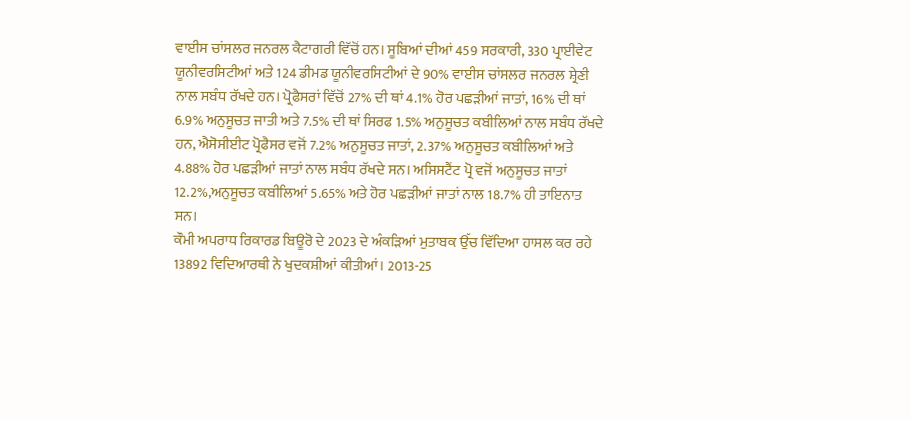ਵਾਈਸ ਚਾਂਸਲਰ ਜਨਰਲ ਕੈਟਾਗਰੀ ਵਿੱਚੋਂ ਹਨ। ਸੂਬਿਆਂ ਦੀਆਂ 459 ਸਰਕਾਰੀ, 330 ਪ੍ਰਾਈਵੇਟ ਯੂਨੀਵਰਸਿਟੀਆਂ ਅਤੇ 124 ਡੀਮਡ ਯੂਨੀਵਰਸਿਟੀਆਂ ਦੇ 90% ਵਾਈਸ ਚਾਂਸਲਰ ਜਨਰਲ ਸ਼੍ਰੇਣੀ ਨਾਲ ਸਬੰਧ ਰੱਖਦੇ ਹਨ। ਪ੍ਰੋਫੈਸਰਾਂ ਵਿੱਚੋਂ 27% ਦੀ ਥਾਂ 4.1% ਹੋਰ ਪਛੜੀਆਂ ਜਾਤਾਂ, 16% ਦੀ ਥਾਂ 6.9% ਅਨੁਸੂਚਤ ਜਾਤੀ ਅਤੇ 7.5% ਦੀ ਥਾਂ ਸਿਰਫ 1.5% ਅਨੁਸੂਚਤ ਕਬੀਲਿਆਂ ਨਾਲ ਸਬੰਧ ਰੱਖਦੇ ਹਨ, ਐਸੋਸੀਈਟ ਪ੍ਰੋਫੈਸਰ ਵਜੋਂ 7.2% ਅਨੁਸੂਚਤ ਜਾਤਾਂ, 2.37% ਅਨੁਸੂਚਤ ਕਬੀਲਿਆਂ ਅਤੇ 4.88% ਹੋਰ ਪਛੜੀਆਂ ਜਾਤਾਂ ਨਾਲ ਸਬੰਧ ਰੱਖਦੇ ਸਨ। ਅਸਿਸਟੈਂਟ ਪ੍ਰੋ ਵਜੋਂ ਅਨੁਸੂਚਤ ਜਾਤਾਂ 12.2%,ਅਨੁਸੂਚਤ ਕਬੀਲਿਆਂ 5.65% ਅਤੇ ਹੋਰ ਪਛੜੀਆਂ ਜਾਤਾਂ ਨਾਲ 18.7% ਹੀ ਤਾਇਨਾਤ ਸਨ।
ਕੌਮੀ ਅਪਰਾਧ ਰਿਕਾਰਡ ਬਿਊਰੋ ਦੇ 2023 ਦੇ ਅੰਕੜਿਆਂ ਮੁਤਾਬਕ ਉੱਚ ਵਿੱਦਿਆ ਹਾਸਲ ਕਰ ਰਹੇ 13892 ਵਿਦਿਆਰਥੀ ਨੇ ਖੁਦਕਸ਼ੀਆਂ ਕੀਤੀਆਂ। 2013-25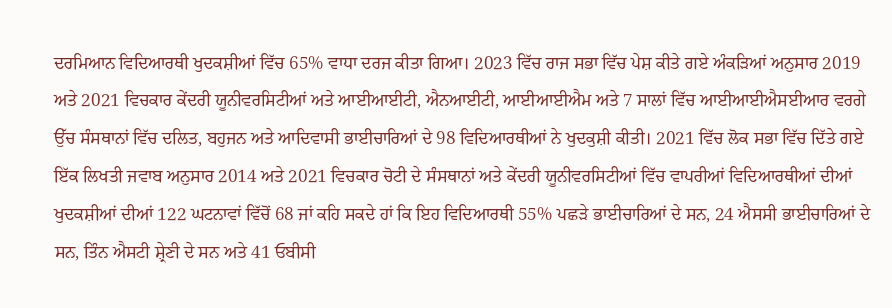ਦਰਮਿਆਨ ਵਿਦਿਆਰਥੀ ਖੁਦਕਸ਼ੀਆਂ ਵਿੱਚ 65% ਵਾਧਾ ਦਰਜ ਕੀਤਾ ਗਿਆ। 2023 ਵਿੱਚ ਰਾਜ ਸਭਾ ਵਿੱਚ ਪੇਸ਼ ਕੀਤੇ ਗਏ ਅੰਕੜਿਆਂ ਅਨੁਸਾਰ 2019 ਅਤੇ 2021 ਵਿਚਕਾਰ ਕੇਂਦਰੀ ਯੂਨੀਵਰਸਿਟੀਆਂ ਅਤੇ ਆਈਆਈਟੀ, ਐਨਆਈਟੀ, ਆਈਆਈਐਮ ਅਤੇ 7 ਸਾਲਾਂ ਵਿੱਚ ਆਈਆਈਐਸਈਆਰ ਵਰਗੇ ਉੱਚ ਸੰਸਥਾਨਾਂ ਵਿੱਚ ਦਲਿਤ, ਬਹੁਜਨ ਅਤੇ ਆਦਿਵਾਸੀ ਭਾਈਚਾਰਿਆਂ ਦੇ 98 ਵਿਦਿਆਰਥੀਆਂ ਨੇ ਖੁਦਕੁਸ਼ੀ ਕੀਤੀ। 2021 ਵਿੱਚ ਲੋਕ ਸਭਾ ਵਿੱਚ ਦਿੱਤੇ ਗਏ ਇੱਕ ਲਿਖਤੀ ਜਵਾਬ ਅਨੁਸਾਰ 2014 ਅਤੇ 2021 ਵਿਚਕਾਰ ਚੋਟੀ ਦੇ ਸੰਸਥਾਨਾਂ ਅਤੇ ਕੇਂਦਰੀ ਯੂਨੀਵਰਸਿਟੀਆਂ ਵਿੱਚ ਵਾਪਰੀਆਂ ਵਿਦਿਆਰਥੀਆਂ ਦੀਆਂ ਖੁਦਕਸ਼ੀਆਂ ਦੀਆਂ 122 ਘਟਨਾਵਾਂ ਵਿੱਚੋਂ 68 ਜਾਂ ਕਹਿ ਸਕਦੇ ਹਾਂ ਕਿ ਇਹ ਵਿਦਿਆਰਥੀ 55% ਪਛੜੇ ਭਾਈਚਾਰਿਆਂ ਦੇ ਸਨ, 24 ਐਸਸੀ ਭਾਈਚਾਰਿਆਂ ਦੇ ਸਨ, ਤਿੰਨ ਐਸਟੀ ਸ਼੍ਰੇਣੀ ਦੇ ਸਨ ਅਤੇ 41 ਓਬੀਸੀ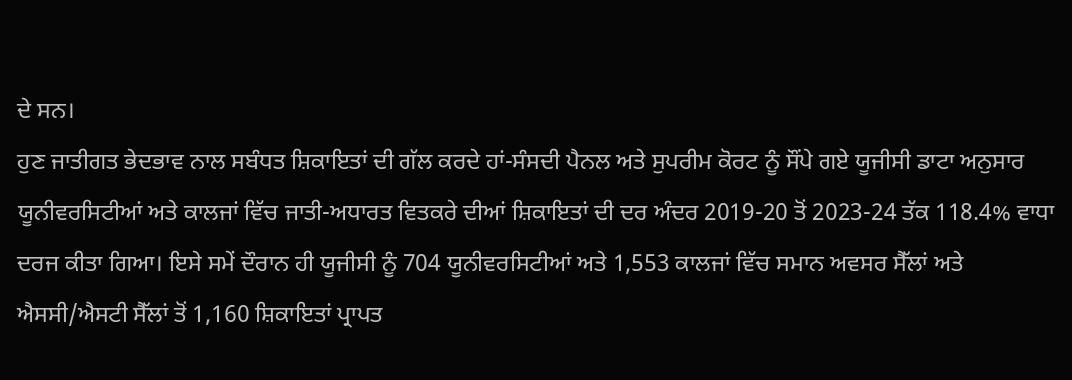ਦੇ ਸਨ।
ਹੁਣ ਜਾਤੀਗਤ ਭੇਦਭਾਵ ਨਾਲ ਸਬੰਧਤ ਸ਼ਿਕਾਇਤਾਂ ਦੀ ਗੱਲ ਕਰਦੇ ਹਾਂ-ਸੰਸਦੀ ਪੈਨਲ ਅਤੇ ਸੁਪਰੀਮ ਕੋਰਟ ਨੂੰ ਸੌਂਪੇ ਗਏ ਯੂਜੀਸੀ ਡਾਟਾ ਅਨੁਸਾਰ ਯੂਨੀਵਰਸਿਟੀਆਂ ਅਤੇ ਕਾਲਜਾਂ ਵਿੱਚ ਜਾਤੀ-ਅਧਾਰਤ ਵਿਤਕਰੇ ਦੀਆਂ ਸ਼ਿਕਾਇਤਾਂ ਦੀ ਦਰ ਅੰਦਰ 2019-20 ਤੋਂ 2023-24 ਤੱਕ 118.4% ਵਾਧਾ ਦਰਜ ਕੀਤਾ ਗਿਆ। ਇਸੇ ਸਮੇਂ ਦੌਰਾਨ ਹੀ ਯੂਜੀਸੀ ਨੂੰ 704 ਯੂਨੀਵਰਸਿਟੀਆਂ ਅਤੇ 1,553 ਕਾਲਜਾਂ ਵਿੱਚ ਸਮਾਨ ਅਵਸਰ ਸੈੱਲਾਂ ਅਤੇ ਐਸਸੀ/ਐਸਟੀ ਸੈੱਲਾਂ ਤੋਂ 1,160 ਸ਼ਿਕਾਇਤਾਂ ਪ੍ਰਾਪਤ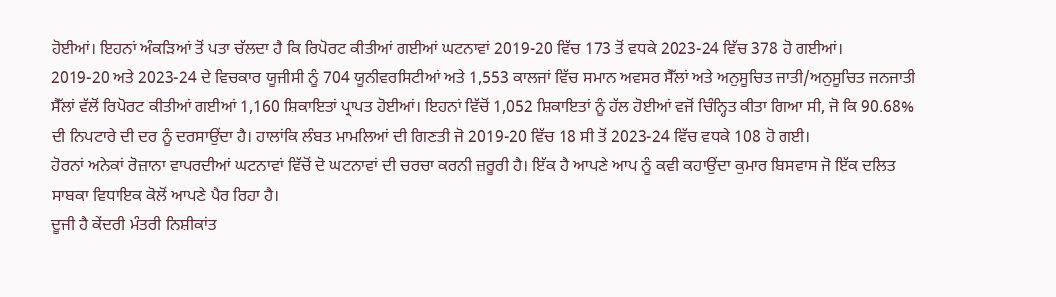ਹੋਈਆਂ। ਇਹਨਾਂ ਅੰਕੜਿਆਂ ਤੋਂ ਪਤਾ ਚੱਲਦਾ ਹੈ ਕਿ ਰਿਪੋਰਟ ਕੀਤੀਆਂ ਗਈਆਂ ਘਟਨਾਵਾਂ 2019-20 ਵਿੱਚ 173 ਤੋਂ ਵਧਕੇ 2023-24 ਵਿੱਚ 378 ਹੋ ਗਈਆਂ।
2019-20 ਅਤੇ 2023-24 ਦੇ ਵਿਚਕਾਰ ਯੂਜੀਸੀ ਨੂੰ 704 ਯੂਨੀਵਰਸਿਟੀਆਂ ਅਤੇ 1,553 ਕਾਲਜਾਂ ਵਿੱਚ ਸਮਾਨ ਅਵਸਰ ਸੈੱਲਾਂ ਅਤੇ ਅਨੁਸੂਚਿਤ ਜਾਤੀ/ਅਨੁਸੂਚਿਤ ਜਨਜਾਤੀ ਸੈੱਲਾਂ ਵੱਲੋਂ ਰਿਪੋਰਟ ਕੀਤੀਆਂ ਗਈਆਂ 1,160 ਸ਼ਿਕਾਇਤਾਂ ਪ੍ਰਾਪਤ ਹੋਈਆਂ। ਇਹਨਾਂ ਵਿੱਚੋਂ 1,052 ਸ਼ਿਕਾਇਤਾਂ ਨੂੰ ਹੱਲ ਹੋਈਆਂ ਵਜੋਂ ਚਿੰਨ੍ਹਿਤ ਕੀਤਾ ਗਿਆ ਸੀ, ਜੋ ਕਿ 90.68% ਦੀ ਨਿਪਟਾਰੇ ਦੀ ਦਰ ਨੂੰ ਦਰਸਾਉਂਦਾ ਹੈ। ਹਾਲਾਂਕਿ ਲੰਬਤ ਮਾਮਲਿਆਂ ਦੀ ਗਿਣਤੀ ਜੋ 2019-20 ਵਿੱਚ 18 ਸੀ ਤੋਂ 2023-24 ਵਿੱਚ ਵਧਕੇ 108 ਹੋ ਗਈ।
ਹੋਰਨਾਂ ਅਨੇਕਾਂ ਰੋਜ਼ਾਨਾ ਵਾਪਰਦੀਆਂ ਘਟਨਾਵਾਂ ਵਿੱਚੋਂ ਦੋ ਘਟਨਾਵਾਂ ਦੀ ਚਰਚਾ ਕਰਨੀ ਜ਼ਰੂਰੀ ਹੈ। ਇੱਕ ਹੈ ਆਪਣੇ ਆਪ ਨੂੰ ਕਵੀ ਕਹਾਉਂਦਾ ਕੁਮਾਰ ਬਿਸਵਾਸ ਜੋ ਇੱਕ ਦਲਿਤ ਸਾਬਕਾ ਵਿਧਾਇਕ ਕੋਲੋਂ ਆਪਣੇ ਪੈਰ ਰਿਹਾ ਹੈ।
ਦੂਜੀ ਹੈ ਕੇਂਦਰੀ ਮੰਤਰੀ ਨਿਸ਼ੀਕਾਂਤ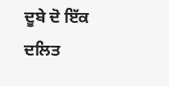ਦੂਬੇ ਦੋ ਇੱਕ ਦਲਿਤ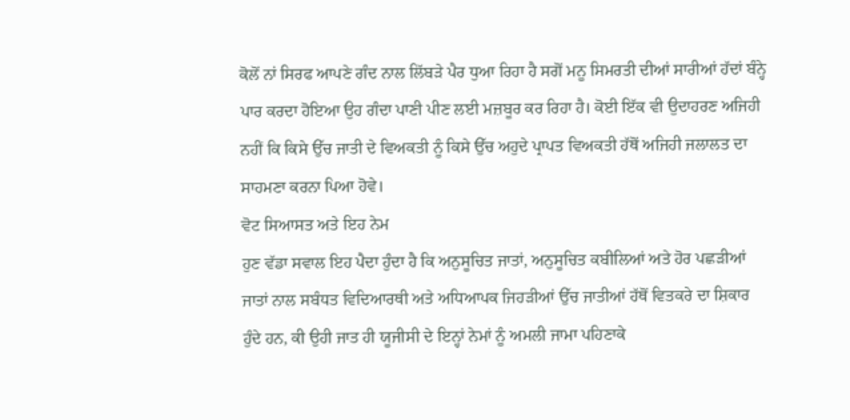ਕੋਲੋਂ ਨਾਂ ਸਿਰਫ ਆਪਣੇ ਗੰਦ ਨਾਲ ਲਿੱਬੜੇ ਪੈਰ ਧੁਆ ਰਿਹਾ ਹੈ ਸਗੋਂ ਮਨੂ ਸਿਮਰਤੀ ਦੀਆਂ ਸਾਰੀਆਂ ਹੱਦਾਂ ਬੰਨ੍ਹੇ ਪਾਰ ਕਰਦਾ ਹੋਇਆ ਉਹ ਗੰਦਾ ਪਾਣੀ ਪੀਣ ਲਈ ਮਜ਼ਬੂਰ ਕਰ ਰਿਹਾ ਹੈ। ਕੋਈ ਇੱਕ ਵੀ ਉਦਾਹਰਣ ਅਜਿਹੀ ਨਹੀਂ ਕਿ ਕਿਸੇ ਉੱਚ ਜਾਤੀ ਦੇ ਵਿਅਕਤੀ ਨੂੰ ਕਿਸੇ ਉੱਚ ਅਹੁਦੇ ਪ੍ਰਾਪਤ ਵਿਅਕਤੀ ਹੱਥੋਂ ਅਜਿਹੀ ਜਲਾਲਤ ਦਾ ਸਾਹਮਣਾ ਕਰਨਾ ਪਿਆ ਹੋਵੇ।
ਵੋਟ ਸਿਆਸਤ ਅਤੇ ਇਹ ਨੇਮ
ਹੁਣ ਵੱਡਾ ਸਵਾਲ ਇਹ ਪੈਦਾ ਹੁੰਦਾ ਹੈ ਕਿ ਅਨੁਸੂਚਿਤ ਜਾਤਾਂ, ਅਨੁਸੂਚਿਤ ਕਬੀਲਿਆਂ ਅਤੇ ਹੋਰ ਪਛੜੀਆਂ ਜਾਤਾਂ ਨਾਲ ਸਬੰਧਤ ਵਿਦਿਆਰਥੀ ਅਤੇ ਅਧਿਆਪਕ ਜਿਹੜੀਆਂ ਉੱਚ ਜਾਤੀਆਂ ਹੱਥੋਂ ਵਿਤਕਰੇ ਦਾ ਸ਼ਿਕਾਰ ਹੁੰਦੇ ਹਨ, ਕੀ ਉਹੀ ਜਾਤ ਹੀ ਯੂਜੀਸੀ ਦੇ ਇਨ੍ਹਾਂ ਨੇਮਾਂ ਨੂੰ ਅਮਲੀ ਜਾਮਾ ਪਹਿਣਾਕੇ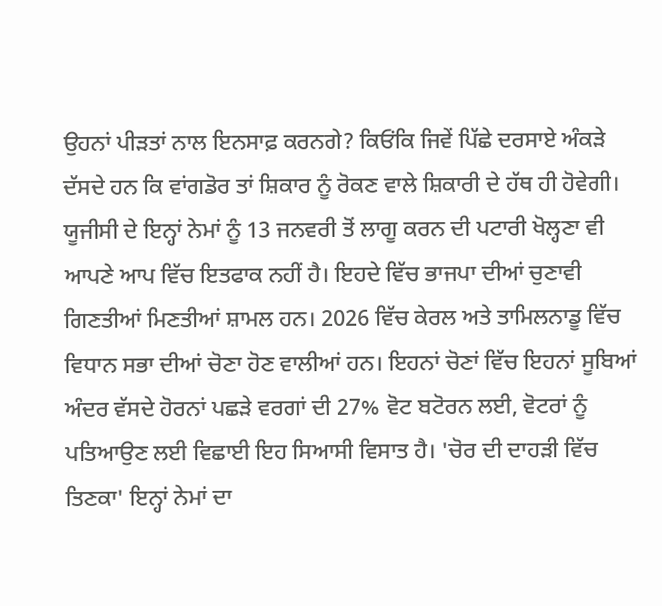ਉਹਨਾਂ ਪੀੜਤਾਂ ਨਾਲ ਇਨਸਾਫ਼ ਕਰਨਗੇ? ਕਿਓਂਕਿ ਜਿਵੇਂ ਪਿੱਛੇ ਦਰਸਾਏ ਅੰਕੜੇ ਦੱਸਦੇ ਹਨ ਕਿ ਵਾਂਗਡੋਰ ਤਾਂ ਸ਼ਿਕਾਰ ਨੂੰ ਰੋਕਣ ਵਾਲੇ ਸ਼ਿਕਾਰੀ ਦੇ ਹੱਥ ਹੀ ਹੋਵੇਗੀ। ਯੂਜੀਸੀ ਦੇ ਇਨ੍ਹਾਂ ਨੇਮਾਂ ਨੂੰ 13 ਜਨਵਰੀ ਤੋਂ ਲਾਗੂ ਕਰਨ ਦੀ ਪਟਾਰੀ ਖੋਲ੍ਹਣਾ ਵੀ ਆਪਣੇ ਆਪ ਵਿੱਚ ਇਤਫਾਕ ਨਹੀਂ ਹੈ। ਇਹਦੇ ਵਿੱਚ ਭਾਜਪਾ ਦੀਆਂ ਚੁਣਾਵੀ ਗਿਣਤੀਆਂ ਮਿਣਤੀਆਂ ਸ਼ਾਮਲ ਹਨ। 2026 ਵਿੱਚ ਕੇਰਲ ਅਤੇ ਤਾਮਿਲਨਾਡੂ ਵਿੱਚ ਵਿਧਾਨ ਸਭਾ ਦੀਆਂ ਚੋਣਾ ਹੋਣ ਵਾਲੀਆਂ ਹਨ। ਇਹਨਾਂ ਚੋਣਾਂ ਵਿੱਚ ਇਹਨਾਂ ਸੂਬਿਆਂ ਅੰਦਰ ਵੱਸਦੇ ਹੋਰਨਾਂ ਪਛੜੇ ਵਰਗਾਂ ਦੀ 27% ਵੋਟ ਬਟੋਰਨ ਲਈ, ਵੋਟਰਾਂ ਨੂੰ ਪਤਿਆਉਣ ਲਈ ਵਿਛਾਈ ਇਹ ਸਿਆਸੀ ਵਿਸਾਤ ਹੈ। 'ਚੋਰ ਦੀ ਦਾਹੜੀ ਵਿੱਚ ਤਿਣਕਾ' ਇਨ੍ਹਾਂ ਨੇਮਾਂ ਦਾ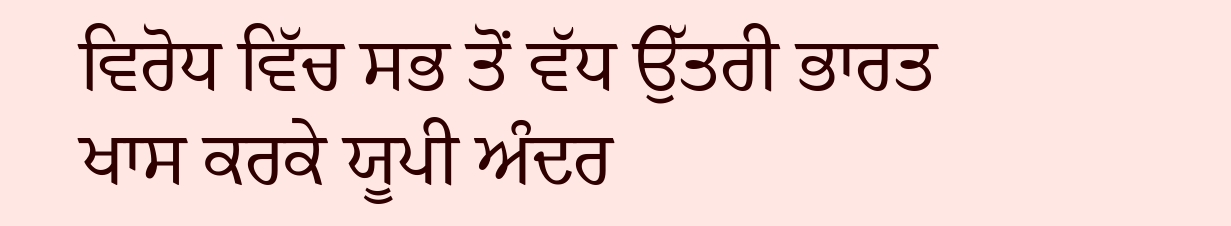ਵਿਰੋਧ ਵਿੱਚ ਸਭ ਤੋਂ ਵੱਧ ਉੱਤਰੀ ਭਾਰਤ ਖਾਸ ਕਰਕੇ ਯੂਪੀ ਅੰਦਰ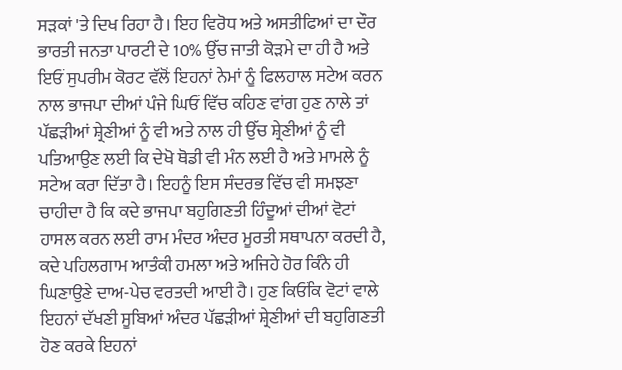ਸੜਕਾਂ 'ਤੇ ਦਿਖ ਰਿਹਾ ਹੈ। ਇਹ ਵਿਰੋਧ ਅਤੇ ਅਸਤੀਫਿਆਂ ਦਾ ਦੌਰ ਭਾਰਤੀ ਜਨਤਾ ਪਾਰਟੀ ਦੇ 10% ਉੱਚ ਜਾਤੀ ਕੋੜਮੇ ਦਾ ਹੀ ਹੈ ਅਤੇ ਇਓਂ ਸੁਪਰੀਮ ਕੋਰਟ ਵੱਲੋਂ ਇਹਨਾਂ ਨੇਮਾਂ ਨੂੰ ਫਿਲਹਾਲ ਸਟੇਅ ਕਰਨ ਨਾਲ ਭਾਜਪਾ ਦੀਆਂ ਪੰਜੇ ਘਿਓਂ ਵਿੱਚ ਕਹਿਣ ਵਾਂਗ ਹੁਣ ਨਾਲੇ ਤਾਂ ਪੱਛੜੀਆਂ ਸ਼੍ਰੇਣੀਆਂ ਨੂੰ ਵੀ ਅਤੇ ਨਾਲ ਹੀ ਉੱਚ ਸ਼੍ਰੇਣੀਆਂ ਨੂੰ ਵੀ ਪਤਿਆਉਣ ਲਈ ਕਿ ਦੇਖੋ ਥੋਡੀ ਵੀ ਮੰਨ ਲਈ ਹੈ ਅਤੇ ਮਾਮਲੇ ਨੂੰ ਸਟੇਅ ਕਰਾ ਦਿੱਤਾ ਹੈ। ਇਹਨੂੰ ਇਸ ਸੰਦਰਭ ਵਿੱਚ ਵੀ ਸਮਝਣਾ ਚਾਹੀਦਾ ਹੈ ਕਿ ਕਦੇ ਭਾਜਪਾ ਬਹੁਗਿਣਤੀ ਹਿੰਦੂਆਂ ਦੀਆਂ ਵੋਟਾਂ ਹਾਸਲ ਕਰਨ ਲਈ ਰਾਮ ਮੰਦਰ ਅੰਦਰ ਮੂਰਤੀ ਸਥਾਪਨਾ ਕਰਦੀ ਹੈ, ਕਦੇ ਪਹਿਲਗਾਮ ਆਤੰਕੀ ਹਮਲਾ ਅਤੇ ਅਜਿਹੇ ਹੋਰ ਕਿੰਨੇ ਹੀ ਘਿਣਾਉਣੇ ਦਾਅ-ਪੇਚ ਵਰਤਦੀ ਆਈ ਹੈ। ਹੁਣ ਕਿਓਂਕਿ ਵੋਟਾਂ ਵਾਲੇ ਇਹਨਾਂ ਦੱਖਣੀ ਸੂਬਿਆਂ ਅੰਦਰ ਪੱਛੜੀਆਂ ਸ਼੍ਰੇਣੀਆਂ ਦੀ ਬਹੁਗਿਣਤੀ ਹੋਣ ਕਰਕੇ ਇਹਨਾਂ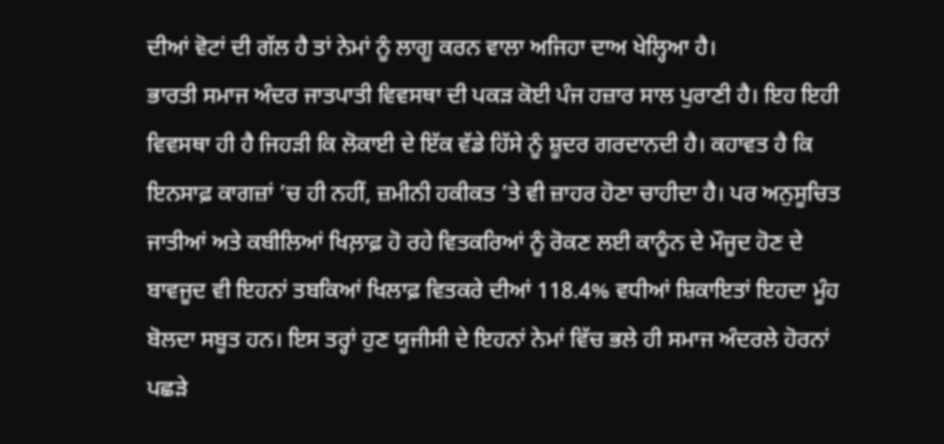ਦੀਆਂ ਵੋਟਾਂ ਦੀ ਗੱਲ ਹੈ ਤਾਂ ਨੇਮਾਂ ਨੂੰ ਲਾਗੂ ਕਰਨ ਵਾਲਾ ਅਜਿਹਾ ਦਾਅ ਖੇਲ੍ਹਿਆ ਹੈ।
ਭਾਰਤੀ ਸਮਾਜ ਅੰਦਰ ਜਾਤਪਾਤੀ ਵਿਵਸਥਾ ਦੀ ਪਕੜ ਕੋਈ ਪੰਜ ਹਜ਼ਾਰ ਸਾਲ ਪੁਰਾਣੀ ਹੈ। ਇਹ ਇਹੀ ਵਿਵਸਥਾ ਹੀ ਹੈ ਜਿਹੜੀ ਕਿ ਲੋਕਾਈ ਦੇ ਇੱਕ ਵੱਡੇ ਹਿੱਸੇ ਨੂੰ ਸ਼ੂਦਰ ਗਰਦਾਨਦੀ ਹੈ। ਕਹਾਵਤ ਹੈ ਕਿ ਇਨਸਾਫ਼ ਕਾਗਜ਼ਾਂ ’ਚ ਹੀ ਨਹੀਂ, ਜ਼ਮੀਨੀ ਹਕੀਕਤ ’ਤੇ ਵੀ ਜ਼ਾਹਰ ਹੋਣਾ ਚਾਹੀਦਾ ਹੈ। ਪਰ ਅਨੁਸੂਚਿਤ ਜਾਤੀਆਂ ਅਤੇ ਕਬੀਲਿਆਂ ਖਿਲ਼ਾਫ਼ ਹੋ ਰਹੇ ਵਿਤਕਰਿਆਂ ਨੂੰ ਰੋਕਣ ਲਈ ਕਾਨੂੰਨ ਦੇ ਮੌਜੂਦ ਹੋਣ ਦੇ ਬਾਵਜੂਦ ਵੀ ਇਹਨਾਂ ਤਬਕਿਆਂ ਖਿਲਾਫ਼ ਵਿਤਕਰੇ ਦੀਆਂ 118.4% ਵਧੀਆਂ ਸ਼ਿਕਾਇਤਾਂ ਇਹਦਾ ਮੂੰਹ ਬੋਲਦਾ ਸਬੂਤ ਹਨ। ਇਸ ਤਰ੍ਹਾਂ ਹੁਣ ਯੂਜੀਸੀ ਦੇ ਇਹਨਾਂ ਨੇਮਾਂ ਵਿੱਚ ਭਲੇ ਹੀ ਸਮਾਜ ਅੰਦਰਲੇ ਹੋਰਨਾਂ ਪਛੜੇ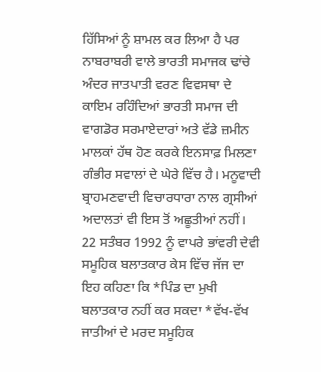ਹਿੱਸਿਆਂ ਨੂੰ ਸ਼ਾਮਲ ਕਰ ਲਿਆ ਹੈ ਪਰ ਨਾਬਰਾਬਰੀ ਵਾਲੇ ਭਾਰਤੀ ਸਮਾਜਕ ਢਾਂਚੇ ਅੰਦਰ ਜਾਤਪਾਤੀ ਵਰਣ ਵਿਵਸਥਾ ਦੇ ਕਾਇਮ ਰਹਿੰਦਿਆਂ ਭਾਰਤੀ ਸਮਾਜ ਦੀ ਵਾਗਡੋਰ ਸਰਮਾਏਦਾਰਾਂ ਅਤੇ ਵੱਡੇ ਜ਼ਮੀਨ ਮਾਲਕਾਂ ਹੱਥ ਹੋਣ ਕਰਕੇ ਇਨਸਾਫ਼ ਮਿਲਣਾ ਗੰਭੀਰ ਸਵਾਲਾਂ ਦੇ ਘੇਰੇ ਵਿੱਚ ਹੈ। ਮਨੂਵਾਦੀ ਬ੍ਰਾਹਮਣਵਾਦੀ ਵਿਚਾਰਧਾਰਾ ਨਾਲ ਗ੍ਰਸੀਆਂ ਅਦਾਲਤਾਂ ਵੀ ਇਸ ਤੋਂ ਅਛੂਤੀਆਂ ਨਹੀਂ। 22 ਸਤੰਬਰ 1992 ਨੂੰ ਵਾਪਰੇ ਭਾਂਵਰੀ ਦੇਵੀ ਸਮੂਹਿਕ ਬਲਾਤਕਾਰ ਕੇਸ ਵਿੱਚ ਜੱਜ ਦਾ ਇਹ ਕਹਿਣਾ ਕਿ *ਪਿੰਡ ਦਾ ਮੁਖੀ ਬਲਾਤਕਾਰ ਨਹੀਂ ਕਰ ਸਕਦਾ *ਵੱਖ-ਵੱਖ ਜਾਤੀਆਂ ਦੇ ਮਰਦ ਸਮੂਹਿਕ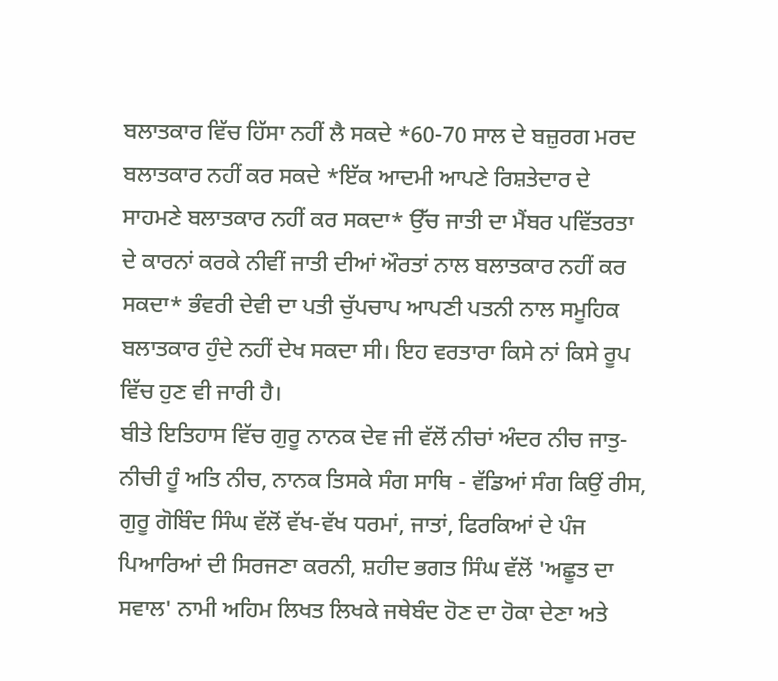ਬਲਾਤਕਾਰ ਵਿੱਚ ਹਿੱਸਾ ਨਹੀਂ ਲੈ ਸਕਦੇ *60-70 ਸਾਲ ਦੇ ਬਜ਼ੁਰਗ ਮਰਦ ਬਲਾਤਕਾਰ ਨਹੀਂ ਕਰ ਸਕਦੇ *ਇੱਕ ਆਦਮੀ ਆਪਣੇ ਰਿਸ਼ਤੇਦਾਰ ਦੇ ਸਾਹਮਣੇ ਬਲਾਤਕਾਰ ਨਹੀਂ ਕਰ ਸਕਦਾ* ਉੱਚ ਜਾਤੀ ਦਾ ਮੈਂਬਰ ਪਵਿੱਤਰਤਾ ਦੇ ਕਾਰਨਾਂ ਕਰਕੇ ਨੀਵੀਂ ਜਾਤੀ ਦੀਆਂ ਔਰਤਾਂ ਨਾਲ ਬਲਾਤਕਾਰ ਨਹੀਂ ਕਰ ਸਕਦਾ* ਭੰਵਰੀ ਦੇਵੀ ਦਾ ਪਤੀ ਚੁੱਪਚਾਪ ਆਪਣੀ ਪਤਨੀ ਨਾਲ ਸਮੂਹਿਕ ਬਲਾਤਕਾਰ ਹੁੰਦੇ ਨਹੀਂ ਦੇਖ ਸਕਦਾ ਸੀ। ਇਹ ਵਰਤਾਰਾ ਕਿਸੇ ਨਾਂ ਕਿਸੇ ਰੂਪ ਵਿੱਚ ਹੁਣ ਵੀ ਜਾਰੀ ਹੈ।
ਬੀਤੇ ਇਤਿਹਾਸ ਵਿੱਚ ਗੁਰੂ ਨਾਨਕ ਦੇਵ ਜੀ ਵੱਲੋਂ ਨੀਚਾਂ ਅੰਦਰ ਨੀਚ ਜਾਤੁ-ਨੀਚੀ ਹੂੰ ਅਤਿ ਨੀਚ, ਨਾਨਕ ਤਿਸਕੇ ਸੰਗ ਸਾਥਿ - ਵੱਡਿਆਂ ਸੰਗ ਕਿਉਂ ਰੀਸ, ਗੁਰੂ ਗੋਬਿੰਦ ਸਿੰਘ ਵੱਲੋਂ ਵੱਖ-ਵੱਖ ਧਰਮਾਂ, ਜਾਤਾਂ, ਫਿਰਕਿਆਂ ਦੇ ਪੰਜ ਪਿਆਰਿਆਂ ਦੀ ਸਿਰਜਣਾ ਕਰਨੀ, ਸ਼ਹੀਦ ਭਗਤ ਸਿੰਘ ਵੱਲੋਂ 'ਅਛੂਤ ਦਾ ਸਵਾਲ' ਨਾਮੀ ਅਹਿਮ ਲਿਖਤ ਲਿਖਕੇ ਜਥੇਬੰਦ ਹੋਣ ਦਾ ਹੋਕਾ ਦੇਣਾ ਅਤੇ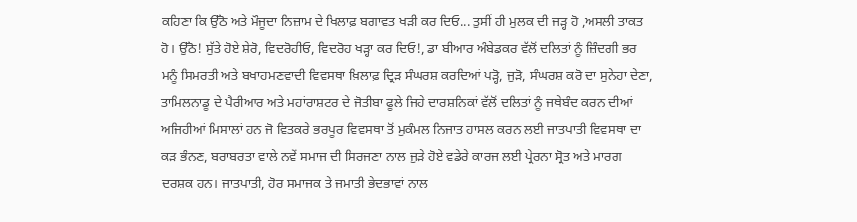ਕਹਿਣਾ ਕਿ ਉੱਠੋ ਅਤੇ ਮੌਜੂਦਾ ਨਿਜ਼ਾਮ ਦੇ ਖਿਲਾਫ਼ ਬਗਾਵਤ ਖੜੀ ਕਰ ਦਿਓ... ਤੁਸੀਂ ਹੀ ਮੁਲਕ ਦੀ ਜੜ੍ਹ ਹੋ ,ਅਸਲੀ ਤਾਕਤ ਹੋ। ਉੱਠੋ! ਸੁੱਤੇ ਹੋਏ ਸ਼ੇਰੋ, ਵਿਦਰੋਹੀਓ, ਵਿਦਰੋਹ ਖੜ੍ਹਾ ਕਰ ਦਿਓ!, ਡਾ ਬੀਆਰ ਅੰਬੇਡਕਰ ਵੱਲੋਂ ਦਲਿਤਾਂ ਨੂੰ ਜ਼ਿੰਦਗੀ ਭਰ ਮਨੂੰ ਸਿਮਰਤੀ ਅਤੇ ਬਖਾਹਮਣਵਾਦੀ ਵਿਵਸਥਾ ਖ਼ਿਲਾਫ਼ ਦ੍ਰਿੜ ਸੰਘਰਸ਼ ਕਰਦਿਆਂ ਪੜ੍ਹੋ, ਜੁੜੋ, ਸੰਘਰਸ਼ ਕਰੋ ਦਾ ਸੁਨੇਹਾ ਦੇਣਾ, ਤਾਮਿਲਨਾਡੂ ਦੇ ਪੈਰੀਆਰ ਅਤੇ ਮਹਾਂਰਾਸ਼ਟਰ ਦੇ ਜੋਤੀਬਾ ਫੂਲੇ ਜਿਹੇ ਦਾਰਸ਼ਨਿਕਾਂ ਵੱਲੋਂ ਦਲਿਤਾਂ ਨੂੰ ਜਥੇਬੰਦ ਕਰਨ ਦੀਆਂ ਅਜਿਹੀਆਂ ਮਿਸਾਲਾਂ ਹਨ ਜੋ ਵਿਤਕਰੇ ਭਰਪੂਰ ਵਿਵਸਥਾ ਤੋਂ ਮੁਕੰਮਲ ਨਿਜਾਤ ਹਾਸਲ ਕਰਨ ਲਈ ਜਾਤਪਾਤੀ ਵਿਵਸਥਾ ਦਾ ਕੜ ਭੰਨਣ, ਬਰਾਬਰਤਾ ਵਾਲੇ ਨਵੇਂ ਸਮਾਜ ਦੀ ਸਿਰਜਣਾ ਨਾਲ ਜੁੜੇ ਹੋਏ ਵਡੇਰੇ ਕਾਰਜ ਲਈ ਪ੍ਰੇਰਨਾ ਸ੍ਰੋਤ ਅਤੇ ਮਾਰਗ ਦਰਸ਼ਕ ਹਨ। ਜਾਤਪਾਤੀ, ਹੋਰ ਸਮਾਜਕ ਤੇ ਜਮਾਤੀ ਭੇਦਭਾਵਾਂ ਨਾਲ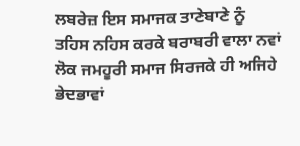ਲਬਰੇਜ਼ ਇਸ ਸਮਾਜਕ ਤਾਣੇਬਾਣੇ ਨੂੰ ਤਹਿਸ ਨਹਿਸ ਕਰਕੇ ਬਰਾਬਰੀ ਵਾਲਾ ਨਵਾਂ ਲੋਕ ਜਮਹੂਰੀ ਸਮਾਜ ਸਿਰਜਕੇ ਹੀ ਅਜਿਹੇ ਭੇਦਭਾਵਾਂ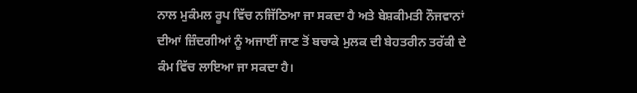ਨਾਲ ਮੁਕੰਮਲ ਰੂਪ ਵਿੱਚ ਨਜਿੱਠਿਆ ਜਾ ਸਕਦਾ ਹੈ ਅਤੇ ਬੇਸ਼ਕੀਮਤੀ ਨੌਜਵਾਨਾਂ ਦੀਆਂ ਜ਼ਿੰਦਗੀਆਂ ਨੂੰ ਅਜਾਈਂ ਜਾਣ ਤੋਂ ਬਚਾਕੇ ਮੁਲਕ ਦੀ ਬੇਹਤਰੀਨ ਤਰੱਕੀ ਦੇ ਕੰਮ ਵਿੱਚ ਲਾਇਆ ਜਾ ਸਕਦਾ ਹੈ।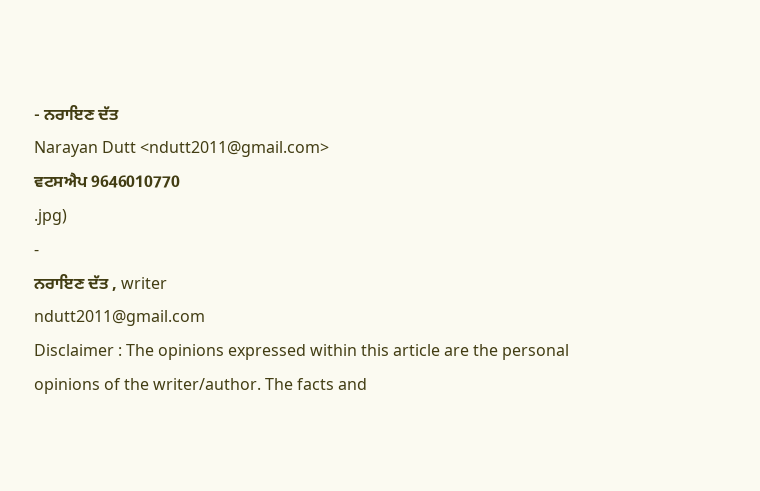- ਨਰਾਇਣ ਦੱਤ
Narayan Dutt <ndutt2011@gmail.com>
ਵਟਸਐਪ 9646010770
.jpg)
-
ਨਰਾਇਣ ਦੱਤ , writer
ndutt2011@gmail.com
Disclaimer : The opinions expressed within this article are the personal opinions of the writer/author. The facts and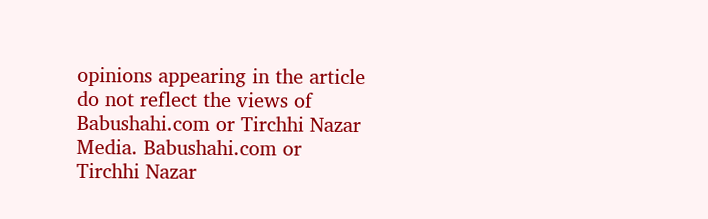opinions appearing in the article do not reflect the views of Babushahi.com or Tirchhi Nazar Media. Babushahi.com or Tirchhi Nazar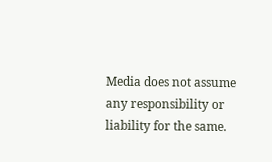Media does not assume any responsibility or liability for the same.